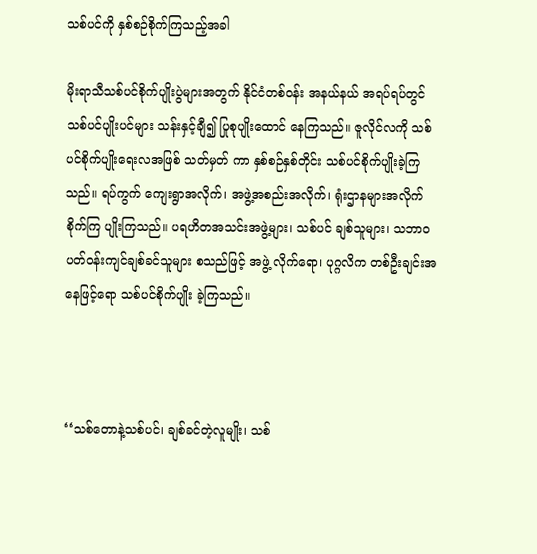သစ်ပင်ကို နှစ်စဉ်စိုက်ကြသည့်အခါ

မိုးရာသီသစ်ပင်စိုက်ပျိုးပွဲများအတွက် နိုင်ငံတစ်ဝန်း အနယ်နယ် အရပ်ရပ်တွင် သစ်ပင်ပျိုးပင်များ သန်းနှင့်ချီ၍ ပြုစုပျိုးထောင် နေကြသည်။ ဇူလိုင်လကို သစ်ပင်စိုက်ပျိုးရေးလအဖြစ် သတ်မှတ် ကာ နှစ်စဉ်နှစ်တိုင်း သစ်ပင်စိုက်ပျိုးခဲ့ကြသည်။ ရပ်ကွက် ကျေးရွာအလိုက်၊ အဖွဲ့အစည်းအလိုက်၊ ရုံးဌာနများအလိုက် စိုက်ကြ ပျိုးကြသည်။ ပရဟိတအသင်းအဖွဲ့များ၊ သစ်ပင် ချစ်သူများ၊ သဘာဝပတ်ဝန်းကျင်ချစ်ခင်သူများ စသည်ဖြင့် အဖွဲ့ လိုက်ရော၊ ပုဂ္ဂလိက တစ်ဦးချင်းအနေဖြင့်ရော သစ်ပင်စိုက်ပျိုး ခဲ့ကြသည်။



‘‘သစ်တောနဲ့သစ်ပင်၊ ချစ်ခင်တဲ့လူမျိုး၊ သစ်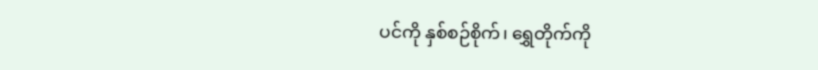ပင်ကို နှစ်စဉ်စိုက်၊ ရွှေတိုက်ကို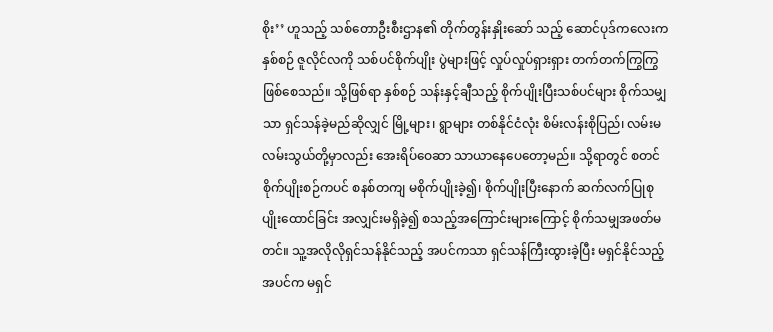စိုး’’ ဟူသည့် သစ်တောဦးစီးဌာန၏ တိုက်တွန်းနှိုးဆော် သည့် ဆောင်ပုဒ်ကလေးက နှစ်စဉ် ဇူလိုင်လကို သစ်ပင်စိုက်ပျိုး ပွဲများဖြင့် လှုပ်လှုပ်ရှားရှား တက်တက်ကြွကြွဖြစ်စေသည်။ သို့ဖြစ်ရာ နှစ်စဉ် သန်းနှင့်ချီသည့် စိုက်ပျိုးပြီးသစ်ပင်များ စိုက်သမျှသာ ရှင်သန်ခဲ့မည်ဆိုလျှင် မြို့များ၊ ရွာများ တစ်နိုင်ငံလုံး စိမ်းလန်းစိုပြည်၊ လမ်းမ လမ်းသွယ်တို့မှာလည်း အေးရိပ်ဝေဆာ သာယာနေပေတော့မည်။ သို့ရာတွင် စတင်စိုက်ပျိုးစဉ်ကပင် စနစ်တကျ မစိုက်ပျိုးခဲ့၍၊ စိုက်ပျိုးပြီးနောက် ဆက်လက်ပြုစု ပျိုးထောင်ခြင်း အလျှင်းမရှိခဲ့၍ စသည့်အကြောင်းများကြောင့် စိုက်သမျှအဖတ်မတင်။ သူ့အလိုလိုရှင်သန်နိုင်သည့် အပင်ကသာ ရှင်သန်ကြီးထွားခဲ့ပြီး မရှင်နိုင်သည့်အပင်က မရှင်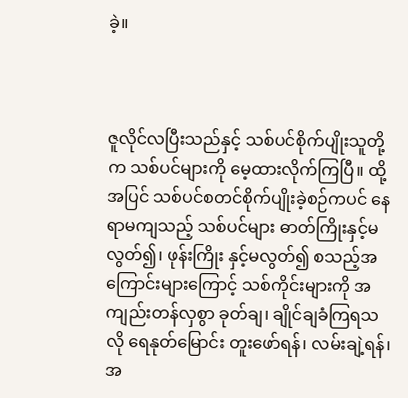ခဲ့။



ဇူလိုင်လပြီးသည်နှင့် သစ်ပင်စိုက်ပျိုးသူတို့က သစ်ပင်များကို မေ့ထားလိုက်ကြပြီ။ ထို့အပြင် သစ်ပင်စတင်စိုက်ပျိုးခဲ့စဉ်ကပင် နေရာမကျသည့် သစ်ပင်များ ဓာတ်ကြိုးနှင့်မလွတ်၍၊ ဖုန်းကြိုး နှင့်မလွတ်၍ စသည့်အကြောင်းများကြောင့် သစ်ကိုင်းများကို အကျည်းတန်လှစွာ ခုတ်ချ၊ ချိုင်ချခံကြရသလို ရေနုတ်မြောင်း တူးဖော်ရန်၊ လမ်းချဲ့ရန်၊ အ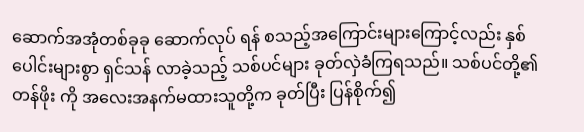ဆောက်အအုံတစ်ခုခု ဆောက်လုပ် ရန် စသည့်အကြောင်းများကြောင့်လည်း နှစ်ပေါင်းများစွာ ရှင်သန် လာခဲ့သည့် သစ်ပင်များ ခုတ်လှဲခံကြရသည်။ သစ်ပင်တို့၏တန်ဖိုး ကို အလေးအနက်မထားသူတို့က ခုတ်ပြီး ပြန်စိုက်၍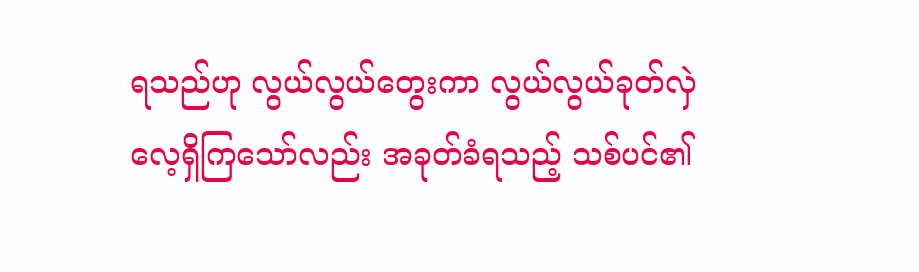ရသည်ဟု လွယ်လွယ်တွေးကာ လွယ်လွယ်ခုတ်လှဲလေ့ရှိကြသော်လည်း အခုတ်ခံရသည့် သစ်ပင်၏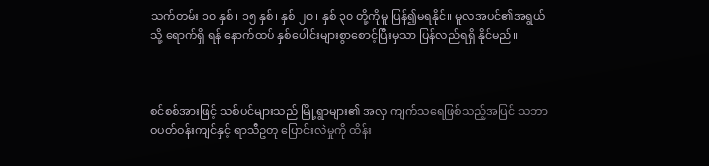သက်တမ်း ၁၀ နှစ်၊ ၁၅ နှစ်၊ နှစ် ၂၀၊ နှစ် ၃၀ တို့ကိုမူ ပြန်၍မရနိုင်။ မူလအပင်၏အရွယ်သို့ ရောက်ရှိ ရန် နောက်ထပ် နှစ်ပေါင်းများစွာစောင့်ပြီးမှသာ ပြန်လည်ရရှိ နိုင်မည်။



စင်စစ်အားဖြင့် သစ်ပင်များသည် မြို့ရွာများ၏ အလှ ကျက်သရေဖြစ်သည့်အပြင် သဘာဝပတ်ဝန်းကျင်နှင့် ရာသီဥတု ပြောင်းလဲမှုကို ထိန်း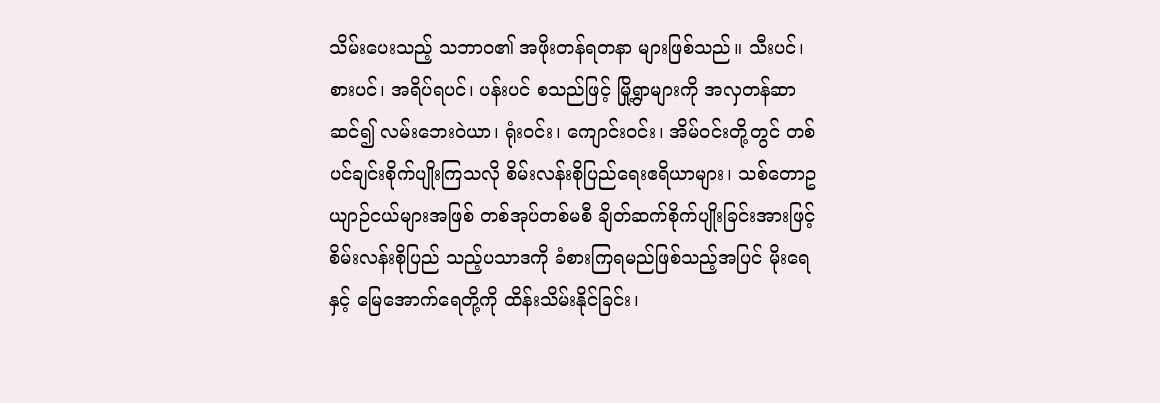သိမ်းပေးသည့် သဘာဝ၏ အဖိုးတန်ရတနာ များဖြစ်သည်။ သီးပင်၊ စားပင်၊ အရိပ်ရပင်၊ ပန်းပင် စသည်ဖြင့် မြို့ရွာများကို အလှတန်ဆာဆင်၍ လမ်းဘေးဝဲယာ၊ ရုံးဝင်း၊ ကျောင်းဝင်း၊ အိမ်ဝင်းတို့တွင် တစ်ပင်ချင်းစိုက်ပျိုးကြသလို စိမ်းလန်းစိုပြည်ရေးဧရိယာများ၊ သစ်တောဥယျာဉ်ငယ်များအဖြစ် တစ်အုပ်တစ်မစီ ချိတ်ဆက်စိုက်ပျိုးခြင်းအားဖြင့် စိမ်းလန်းစိုပြည် သည့်ပသာဒကို ခံစားကြရမည်ဖြစ်သည့်အပြင် မိုးရေနှင့် မြေအောက်ရေတို့ကို ထိန်းသိမ်းနိုင်ခြင်း၊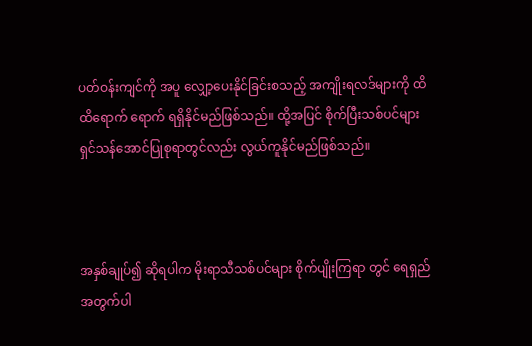ပတ်ဝန်းကျင်ကို အပူ လျှော့ပေးနိုင်ခြင်းစသည့် အကျိုးရလဒ်များကို ထိထိရောက် ရောက် ရရှိနိုင်မည်ဖြစ်သည်။ ထို့အပြင် စိုက်ပြီးသစ်ပင်များ ရှင်သန်အောင်ပြုစုရာတွင်လည်း လွယ်ကူနိုင်မည်ဖြစ်သည်။



အနှစ်ချုပ်၍ ဆိုရပါက မိုးရာသီသစ်ပင်များ စိုက်ပျိုးကြရာ တွင် ရေရှည်အတွက်ပါ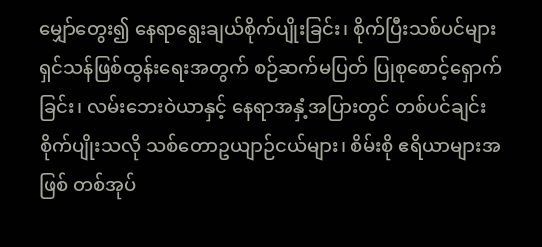မျှော်တွေး၍ နေရာရွေးချယ်စိုက်ပျိုးခြင်း၊ စိုက်ပြီးသစ်ပင်များ ရှင်သန်ဖြစ်ထွန်းရေးအတွက် စဉ်ဆက်မပြတ် ပြုစုစောင့်ရှောက်ခြင်း၊ လမ်းဘေးဝဲယာနှင့် နေရာအနှံ့အပြားတွင် တစ်ပင်ချင်း စိုက်ပျိုးသလို သစ်တောဥယျာဉ်ငယ်များ၊ စိမ်းစို ဧရိယာများအဖြစ် တစ်အုပ်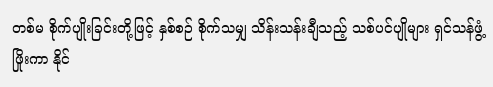တစ်မ စိုက်ပျိုးခြင်းတို့ဖြင့် နှစ်စဉ် စိုက်သမျှ သိန်းသန်းချီသည့် သစ်ပင်ပျိုများ ရှင်သန်ဖွံ့ဖြိုးကာ နိုင်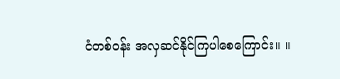ငံတစ်ဝန်း အလှဆင်နိုင်ကြပါစေကြောင်း။ ။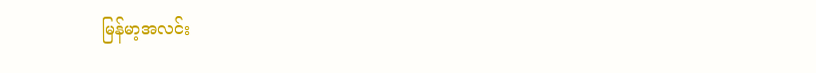မြန်မာ့အလင်း